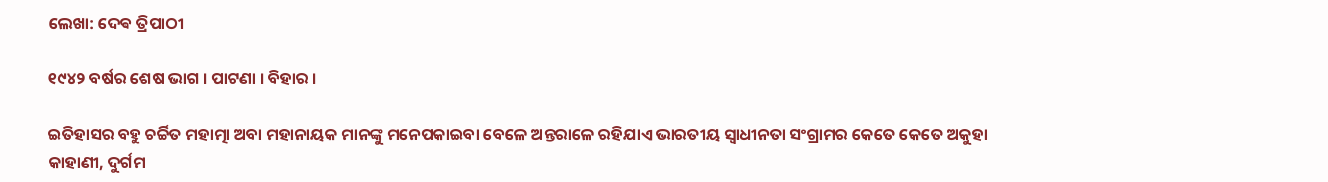ଲେଖା: ଦେଵ ତ୍ରିପାଠୀ

୧୯୪୨ ବର୍ଷର ଶେଷ ଭାଗ । ପାଟଣା । ବିହାର ।

ଇତିହାସର ବହୁ ଚର୍ଚ୍ଚିତ ମହାତ୍ମା ଅବା ମହାନାୟକ ମାନଙ୍କୁ ମନେପକାଇବା ବେଳେ ଅନ୍ତରାଳେ ରହିଯାଏ ଭାରତୀୟ ସ୍ବାଧୀନତା ସଂଗ୍ରାମର କେତେ କେତେ ଅକୁହା କାହାଣୀ, ଦୁର୍ଗମ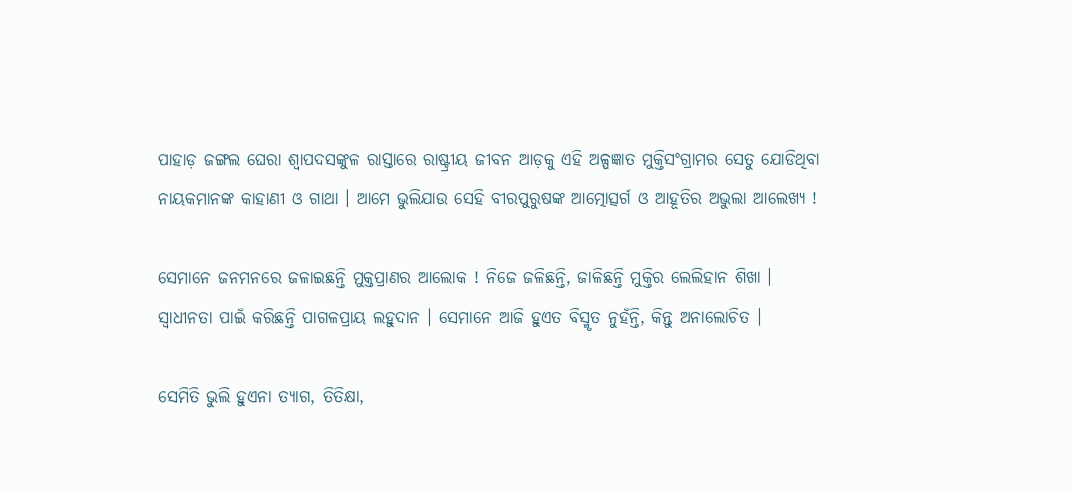ପାହାଡ଼ ଜଙ୍ଗଲ ଘେରା ଶ୍ଵାପଦସଙ୍କୁଳ ରାସ୍ତାରେ ରାଷ୍ଟ୍ରୀୟ ଜୀବନ ଆଡ଼କୁ ଏହି ଅଳ୍ପଜ୍ଞାତ ମୁକ୍ତିସଂଗ୍ରାମର ସେତୁ ଯୋଡିଥିବା ନାୟକମାନଙ୍କ କାହାଣୀ ଓ ଗାଥା । ଆମେ ଭୁଲିଯାଉ ସେହି ବୀରପୁରୁଷଙ୍କ ଆତ୍ମୋତ୍ସର୍ଗ ଓ ଆହୂତିର ଅଭୁଲା ଆଲେଖ୍ୟ !

ସେମାନେ ଜନମନରେ ଜଳାଇଛନ୍ତି ମୁକ୍ତପ୍ରାଣର ଆଲୋକ ! ନିଜେ ଜଳିଛନ୍ତି, ଜାଳିଛନ୍ତି ମୁକ୍ତିର ଲେଲିହାନ ଶିଖା । ସ୍ବାଧୀନତା ପାଇଁ କରିଛନ୍ତି ପାଗଳପ୍ରାୟ ଲହୁଦାନ । ସେମାନେ ଆଜି ହୁଏତ ବିସ୍ମୃତ ନୁହଁନ୍ତି, କିନ୍ତୁ ଅନାଲୋଚିତ ।

ସେମିତି ଭୁଲି ହୁଏନା ତ୍ୟାଗ, ତିତିକ୍ଷା,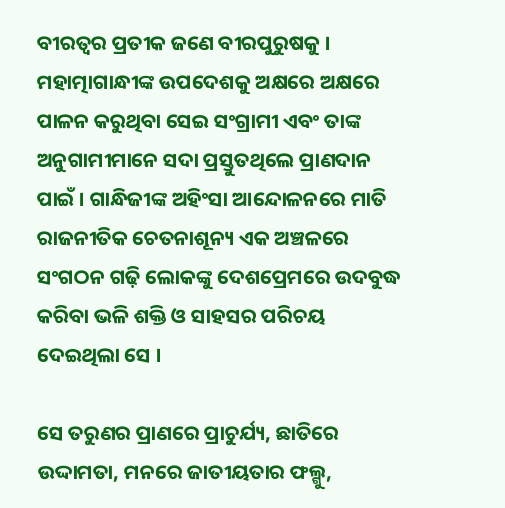ବୀରତ୍ୱର ପ୍ରତୀକ ଜଣେ ବୀରପୁରୁଷକୁ । ମହାତ୍ମାଗାନ୍ଧୀଙ୍କ ଉପଦେଶକୁ ଅକ୍ଷରେ ଅକ୍ଷରେ ପାଳନ କରୁଥିବା ସେଇ ସଂଗ୍ରାମୀ ଏବଂ ତାଙ୍କ ଅନୁଗାମୀମାନେ ସଦା ପ୍ରସ୍ତୁତଥିଲେ ପ୍ରାଣଦାନ ପାଇଁ । ଗାନ୍ଧିଜୀଙ୍କ ଅହିଂସା ଆନ୍ଦୋଳନରେ ମାତି ରାଜନୀତିକ ଚେତନାଶୂନ୍ୟ ଏକ ଅଞ୍ଚଳରେ ସଂଗଠନ ଗଢ଼ି ଲୋକଙ୍କୁ ଦେଶପ୍ରେମରେ ଉଦବୁଦ୍ଧ କରିବା ଭଳି ଶକ୍ତି ଓ ସାହସର ପରିଚୟ ଦେଇଥିଲା ସେ ।

ସେ ତରୁଣର ପ୍ରାଣରେ ପ୍ରାଚୁର୍ଯ୍ୟ, ଛାତିରେ ଉଦ୍ଦାମତା, ମନରେ ଜାତୀୟତାର ଫଲ୍ଗୁ,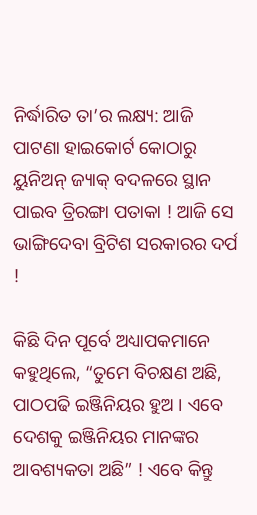ନିର୍ଦ୍ଧାରିତ ତା’ର ଲକ୍ଷ୍ୟ: ଆଜି ପାଟଣା ହାଇକୋର୍ଟ କୋଠାରୁ ୟୁନିଅନ୍ ଜ୍ୟାକ୍ ବଦଳରେ ସ୍ଥାନ ପାଇବ ତ୍ରିରଙ୍ଗା ପତାକା ! ଆଜି ସେ ଭାଙ୍ଗିଦେବା ବ୍ରିଟିଶ ସରକାରର ଦର୍ପ !

କିଛି ଦିନ ପୂର୍ବେ ଅଧ୍ୟାପକମାନେ କହୁଥିଲେ, “ତୁମେ ବିଚକ୍ଷଣ ଅଛି, ପାଠପଢି ଇଞ୍ଜିନିୟର ହୁଅ । ଏବେ ଦେଶକୁ ଇଞ୍ଜିନିୟର ମାନଙ୍କର ଆବଶ୍ୟକତା ଅଛି” ! ଏବେ କିନ୍ତୁ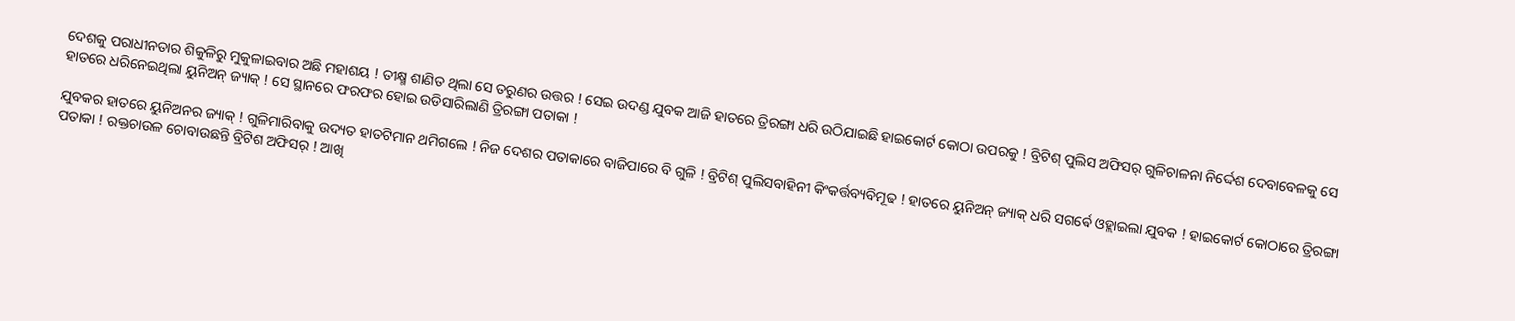ଦେଶକୁ ପରାଧୀନତାର ଶିକୁଳିରୁ ମୁକୁଳାଇବାର ଅଛି ମହାଶୟ ! ତୀକ୍ଷ୍ମ ଶାଣିତ ଥିଲା ସେ ତରୁଣର ଉତ୍ତର ! ସେଇ ଉଦଣ୍ଡ ଯୁବକ ଆଜି ହାତରେ ତ୍ରିରଙ୍ଗା ଧରି ଉଠିଯାଇଛି ହାଇକୋର୍ଟ କୋଠା ଉପରକୁ ! ବ୍ରିଟିଶ୍ ପୁଲିସ ଅଫିସର୍ ଗୁଳିଚାଳନା ନିର୍ଦ୍ଦେଶ ଦେବାବେଳକୁ ସେ ହାତରେ ଧରିନେଇଥିଲା ୟୁନିଅନ୍ ଜ୍ୟାକ୍ ! ସେ ସ୍ଥାନରେ ଫରଫର ହୋଇ ଉଡିସାରିଲାଣି ତ୍ରିରଙ୍ଗା ପତାକା !

ଯୁବକର ହାତରେ ୟୁନିଅନର ଜ୍ୟାକ୍ ! ଗୁଳିମାରିବାକୁ ଉଦ୍ୟତ ହାତଟିମାନ ଥମିଗଲେ ! ନିଜ ଦେଶର ପତାକାରେ ବାଜିପାରେ ବି ଗୁଳି ! ବ୍ରିଟିଶ୍ ପୁଲିସବାହିନୀ କିଂକର୍ତ୍ତବ୍ୟବିମୂଢ ! ହାତରେ ୟୁନିଅନ୍ ଜ୍ୟାକ୍ ଧରି ସଗର୍ଵେ ଓହ୍ଲାଇଲା ଯୁବକ ! ହାଇକୋର୍ଟ କୋଠାରେ ତ୍ରିରଙ୍ଗା ପତାକା ! ରକ୍ତଚାଉଳ ଚୋବାଉଛନ୍ତି ବ୍ରିଟିଶ ଅଫିସର୍ ! ଆଖି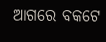ଆଗରେ ବକଟେ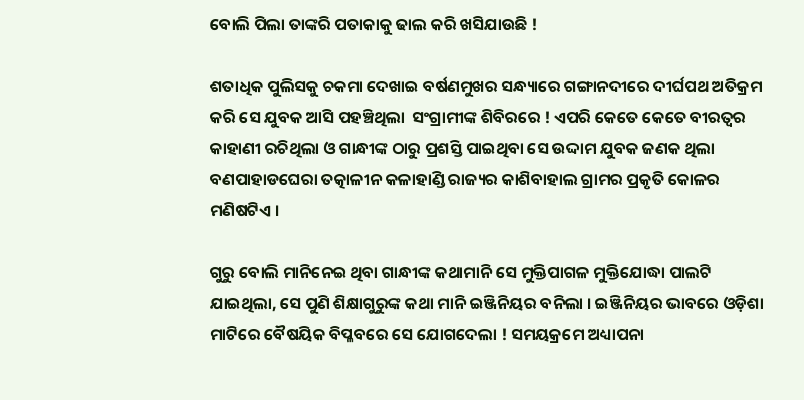ବୋଲି ପିଲା ତାଙ୍କରି ପତାକାକୁ ଢାଲ କରି ଖସିଯାଉଛି !

ଶତାଧିକ ପୁଲିସକୁ ଚକମା ଦେଖାଇ ବର୍ଷଣମୁଖର ସନ୍ଧ୍ୟାରେ ଗଙ୍ଗାନଦୀରେ ଦୀର୍ଘପଥ ଅତିକ୍ରମ କରି ସେ ଯୁବକ ଆସି ପହଞ୍ଚିଥିଲା  ସଂଗ୍ରାମୀଙ୍କ ଶିବିରରେ ! ଏପରି କେତେ କେତେ ବୀରତ୍ୱର କାହାଣୀ ରଚିଥିଲା ଓ ଗାନ୍ଧୀଙ୍କ ଠାରୁ ପ୍ରଶସ୍ତି ପାଇଥିବା ସେ ଉଦ୍ଦାମ ଯୁବକ ଜଣକ ଥିଲା ବଣପାହାଡଘେରା ତତ୍କାଳୀନ କଳାହାଣ୍ଡି ରାଜ୍ୟର କାଶିବାହାଲ ଗ୍ରାମର ପ୍ରକୃତି କୋଳର ମଣିଷଟିଏ ।

ଗୁରୁ ବୋଲି ମାନିନେଇ ଥିବା ଗାନ୍ଧୀଙ୍କ କଥାମାନି ସେ ମୁକ୍ତିପାଗଳ ମୁକ୍ତିଯୋଦ୍ଧା ପାଲଟି ଯାଇଥିଲା, ସେ ପୁଣି ଶିକ୍ଷାଗୁରୁଙ୍କ କଥା ମାନି ଇଞ୍ଜିନିୟର ବନିଲା । ଇଞ୍ଜିନିୟର ଭାବରେ ଓଡ଼ିଶା ମାଟିରେ ବୈଷୟିକ ବିପ୍ଳବରେ ସେ ଯୋଗଦେଲା ! ସମୟକ୍ରମେ ଅଧ୍ୟାପନା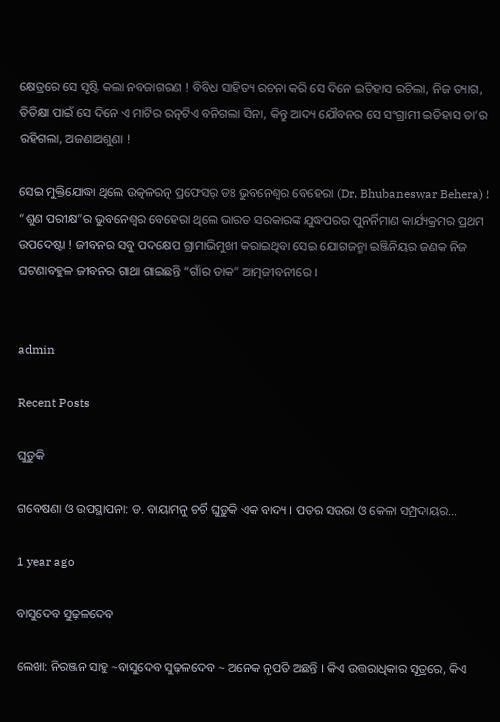କ୍ଷେତ୍ରରେ ସେ ସୃଷ୍ଟି କଲା ନବଜାଗରଣ ! ବିବିଧ ସାହିତ୍ୟ ରଚନା କରି ସେ ଦିନେ ଇତିହାସ ରଚିଲା, ନିଜ ତ୍ୟାଗ, ତିତିକ୍ଷା ପାଇଁ ସେ ଦିନେ ଏ ମାଟିର ରତ୍ନଟିଏ ବନିଗଲା ସିନା, କିନ୍ତୁ ଆଦ୍ୟ ଯୌବନର ସେ ସଂଗ୍ରାମୀ ଇତିହାସ ତା’ର ରହିଗଲା, ଅଜଣାଅଶୁଣା !

ସେଇ ମୁକ୍ତିଯୋଦ୍ଧା ଥିଲେ ଉତ୍କଳରତ୍ନ ପ୍ରଫେସର୍ ଡଃ ଭୁବନେଶ୍ୱର ବେହେରା (Dr. Bhubaneswar Behera) ! “ଶୁଣ ପରୀକ୍ଷ”ର ଭୁବନେଶ୍ୱର ବେହେରା ଥିଲେ ଭାରତ ସରକାରଙ୍କ ଯୁଦ୍ଧପରର ପୁନର୍ନିମାଣ କାର୍ଯ୍ୟକ୍ରମର ପ୍ରଥମ ଉପଦେଷ୍ଟା ! ଜୀବନର ସବୁ ପଦକ୍ଷେପ ଗ୍ରାମାଭିମୁଖୀ କରାଇଥିବା ସେଇ ଯୋଗଜନ୍ମା ଇଞ୍ଜିନିୟର ଜଣକ ନିଜ ଘଟଣାବହୁଳ ଜୀବନର ଗାଥା ଗାଇଛନ୍ତି “ଗାଁର ଡାକ” ଆତ୍ମଜୀବନୀରେ ।


admin

Recent Posts

ଘୁଡ଼ୁକି

ଗବେଷଣା ଓ ଉପସ୍ଥାପନା: ଡ. ବାୟାମନୁ ଚର୍ଚି ଘୁଡ଼ୁକି ଏକ ବାଦ୍ୟ । ପତର ସଉରା ଓ କେଳା ସମ୍ପ୍ରଦାୟର…

1 year ago

ବାସୁଦେବ ସୁଢ଼ଳଦେବ

ଲେଖା: ନିରଞ୍ଜନ ସାହୁ ~ବାସୁଦେବ ସୁଢ଼ଳଦେବ ~ ଅନେକ ନୃପତି ଅଛନ୍ତି । କିଏ ଉତ୍ତରାଧିକାର ସୂତ୍ରରେ, କିଏ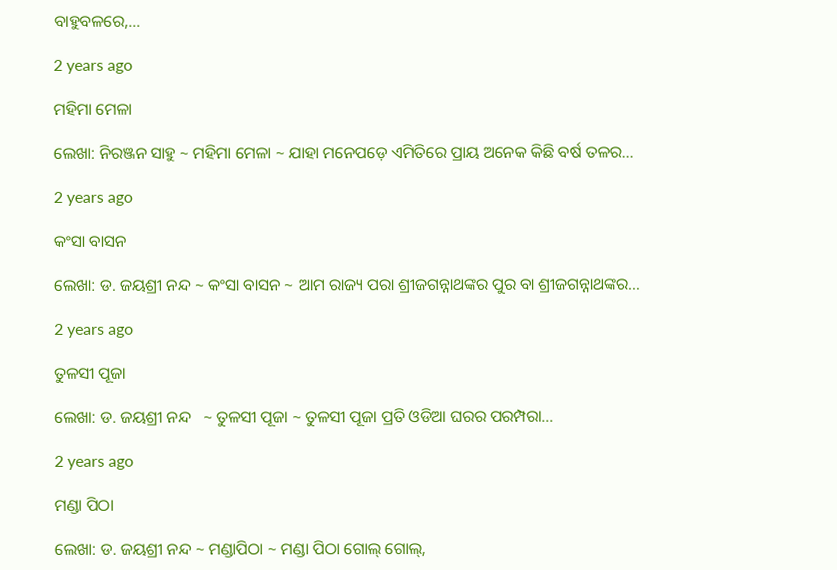ବାହୁବଳରେ,…

2 years ago

ମହିମା ମେଳା

ଲେଖା: ନିରଞ୍ଜନ ସାହୁ ~ ମହିମା ମେଳା ~ ଯାହା ମନେପଡ଼େ ଏମିତିରେ ପ୍ରାୟ ଅନେକ କିଛି ବର୍ଷ ତଳର…

2 years ago

କଂସା ବାସନ

ଲେଖା: ଡ. ଜୟଶ୍ରୀ ନନ୍ଦ ~ କଂସା ବାସନ ~ ଆମ ରାଜ୍ୟ ପରା ଶ୍ରୀଜଗନ୍ନାଥଙ୍କର ପୁର ବା ଶ୍ରୀଜଗନ୍ନାଥଙ୍କର…

2 years ago

ତୁଳସୀ ପୂଜା

ଲେଖା: ଡ. ଜୟଶ୍ରୀ ନନ୍ଦ   ~ ତୁଳସୀ ପୂଜା ~ ତୁଳସୀ ପୂଜା ପ୍ରତି ଓଡିଆ ଘରର ପରମ୍ପରା…

2 years ago

ମଣ୍ଡା ପିଠା

ଲେଖା: ଡ. ଜୟଶ୍ରୀ ନନ୍ଦ ~ ମଣ୍ଡାପିଠା ~ ମଣ୍ଡା ପିଠା ଗୋଲ୍ ଗୋଲ୍,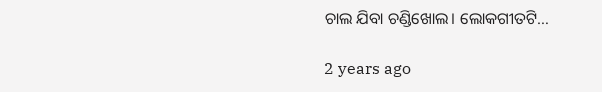ଚାଲ ଯିବା ଚଣ୍ଡିଖୋଲ। ଲୋକଗୀତଟି…

2 years ago